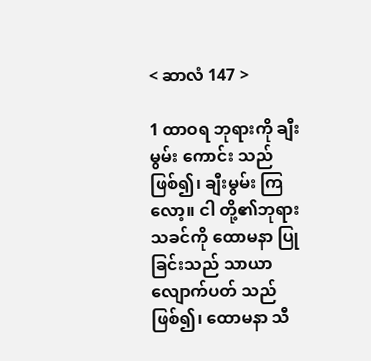< ဆာလံ 147 >

1 ထာဝရ ဘုရားကို ချီးမွမ်း ကောင်း သည်ဖြစ်၍၊ ချီးမွမ်း ကြလော့။ ငါ တို့၏ဘုရား သခင်ကို ထောမနာ ပြု ခြင်းသည် သာယာ လျောက်ပတ် သည် ဖြစ်၍၊ ထောမနာ သီ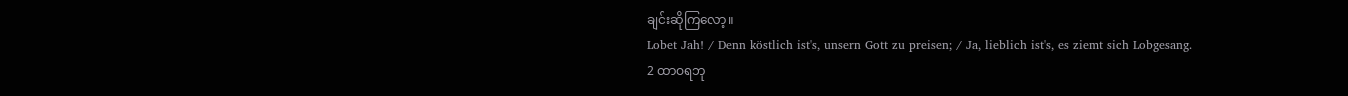ချင်းဆိုကြလော့။
Lobet Jah! / Denn köstlich ist's, unsern Gott zu preisen; / Ja, lieblich ist's, es ziemt sich Lobgesang.
2 ထာဝရဘု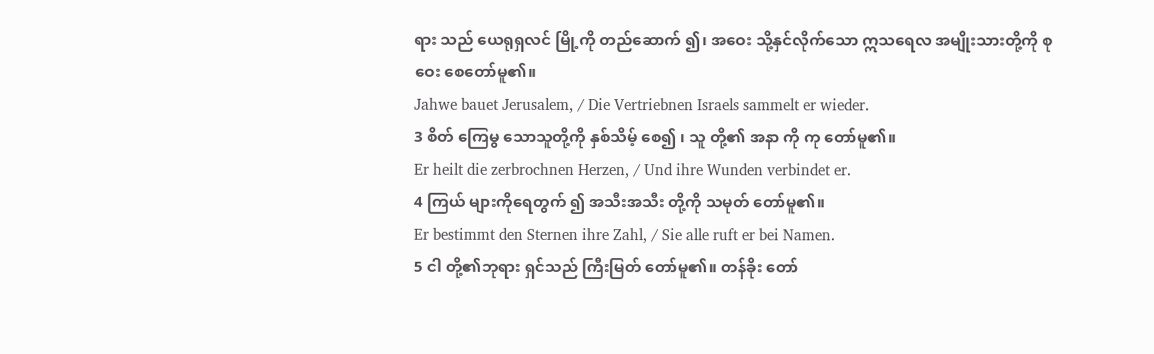ရား သည် ယေရုရှလင် မြို့ကို တည်ဆောက် ၍၊ အဝေး သို့နှင်လိုက်သော ဣသရေလ အမျိုးသားတို့ကို စုဝေး စေတော်မူ၏။
Jahwe bauet Jerusalem, / Die Vertriebnen Israels sammelt er wieder.
3 စိတ် ကြေမွ သောသူတို့ကို နှစ်သိမ့် စေ၍ ၊ သူ တို့၏ အနာ ကို ကု တော်မူ၏။
Er heilt die zerbrochnen Herzen, / Und ihre Wunden verbindet er.
4 ကြယ် များကိုရေတွက် ၍ အသီးအသီး တို့ကို သမုတ် တော်မူ၏။
Er bestimmt den Sternen ihre Zahl, / Sie alle ruft er bei Namen.
5 ငါ တို့၏ဘုရား ရှင်သည် ကြီးမြတ် တော်မူ၏။ တန်ခိုး တော်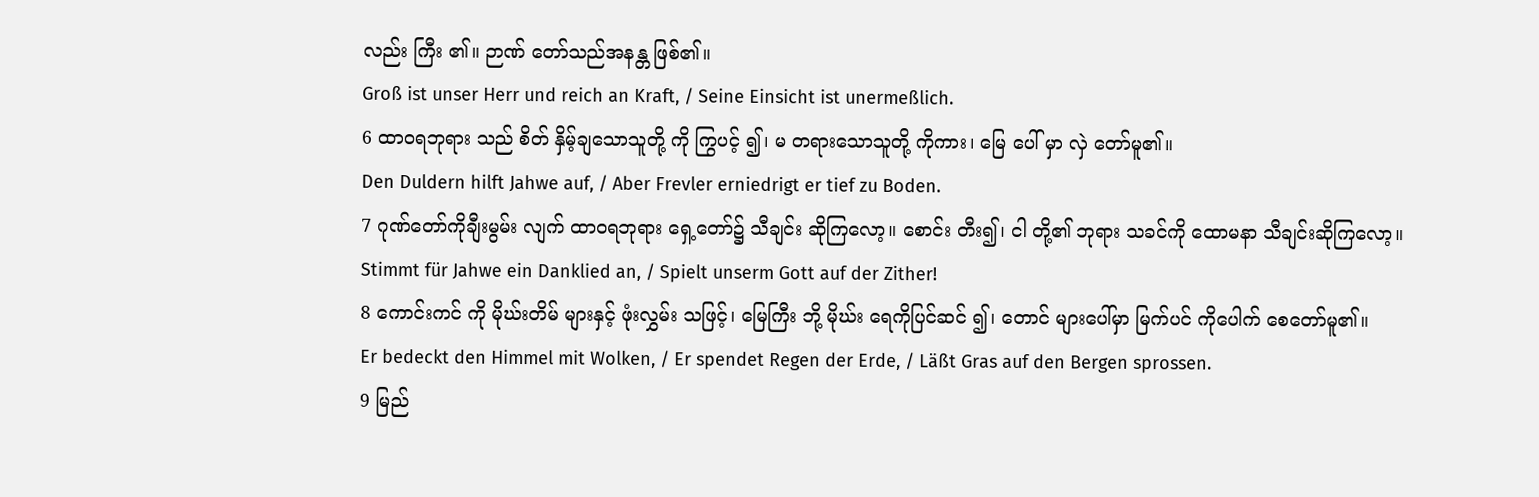လည်း ကြီး ၏။ ဉာဏ် တော်သည်အနန္တ ဖြစ်၏။
Groß ist unser Herr und reich an Kraft, / Seine Einsicht ist unermeßlich.
6 ထာဝရဘုရား သည် စိတ် နှိမ့်ချသောသူတို့ ကို ကြွပင့် ၍၊ မ တရားသောသူတို့ ကိုကား၊ မြေ ပေါ် မှာ လှဲ တော်မူ၏။
Den Duldern hilft Jahwe auf, / Aber Frevler erniedrigt er tief zu Boden.
7 ဂုဏ်တော်ကိုချီးမွမ်း လျက် ထာဝရဘုရား ရှေ့တော်၌ သီချင်း ဆိုကြလော့။ စောင်း တီး၍၊ ငါ တို့၏ ဘုရား သခင်ကို ထောမနာ သီချင်းဆိုကြလော့။
Stimmt für Jahwe ein Danklied an, / Spielt unserm Gott auf der Zither!
8 ကောင်းကင် ကို မိုဃ်းတိမ် များနှင့် ဖုံးလွှမ်း သဖြင့်၊ မြေကြီး ဘို့ မိုဃ်း ရေကိုပြင်ဆင် ၍၊ တောင် များပေါ်မှာ မြက်ပင် ကိုပေါက် စေတော်မူ၏။
Er bedeckt den Himmel mit Wolken, / Er spendet Regen der Erde, / Läßt Gras auf den Bergen sprossen.
9 မြည်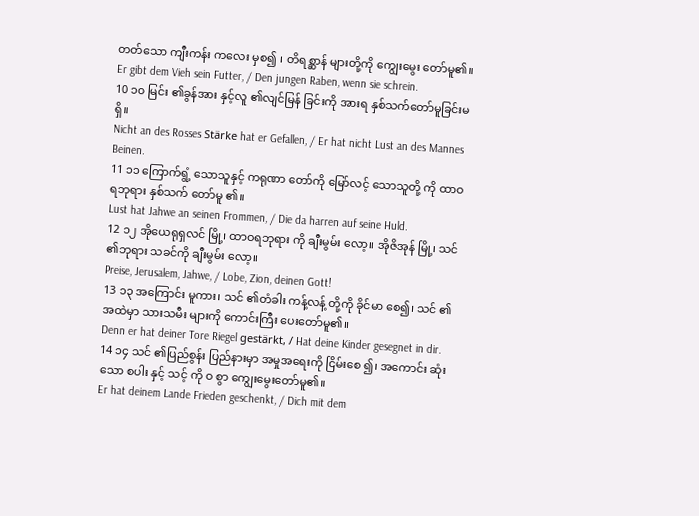တတ်သော ကျီးကန်း ကလေး မှစ၍ ၊ တိရစ္ဆာန် များတို့ကို ကျွေးမွေး တော်မူ၏။
Er gibt dem Vieh sein Futter, / Den jungen Raben, wenn sie schrein.
10 ၁၀ မြင်း ၏ခွန်အား နှင့်လူ ၏လျင်မြန် ခြင်းကို အားရ နှစ်သက်တော်မူခြင်းမ ရှိ။
Nicht an des Rosses Stärke hat er Gefallen, / Er hat nicht Lust an des Mannes Beinen.
11 ၁၁ ကြောက်ရွံ့ သောသူနှင့် ကရုဏာ တော်ကို မြော်လင့် သောသူတို့ ကို ထာဝရဘုရား နှစ်သက် တော်မူ ၏။
Lust hat Jahwe an seinen Frommen, / Die da harren auf seine Huld.
12 ၁၂ အိုယေရုရှလင် မြို့၊ ထာဝရဘုရား ကို ချီးမွမ်း လော့။ အိုဇိအုန် မြို့၊ သင် ၏ဘုရား သခင်ကို ချီးမွမ်း လော့။
Preise, Jerusalem, Jahwe, / Lobe, Zion, deinen Gott!
13 ၁၃ အကြောင်း မူကား၊ သင် ၏တံခါး ကန့်လန့် တို့ကို ခိုင်မာ စေ၍၊ သင် ၏ အထဲမှာ သားသမီး များကို ကောင်းကြီး ပေးတော်မူ၏။
Denn er hat deiner Tore Riegel gestärkt, / Hat deine Kinder gesegnet in dir.
14 ၁၄ သင် ၏ပြည်စွန်း ပြည်နားမှာ အမှုအရေးကို ငြိမ်းစေ ၍၊ အကောင်း ဆုံးသော စပါး နှင့် သင့် ကို ဝ စွာ ကျွေးမွေးတော်မူ၏။
Er hat deinem Lande Frieden geschenkt, / Dich mit dem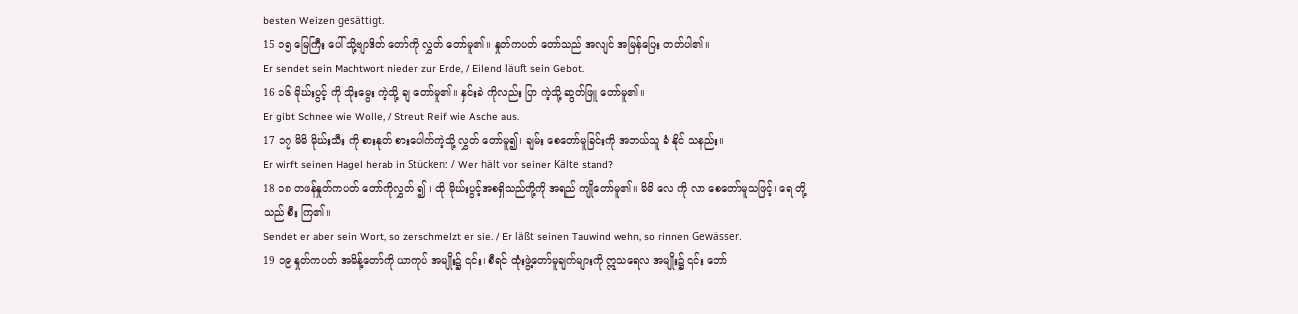besten Weizen gesättigt.
15 ၁၅ မြေကြီး ပေါ် သို့ဗျာဒိတ် တော်ကို လွှတ် တော်မူ၏။ နှုတ်ကပတ် တော်သည် အလျင် အမြန်ပြေး တတ်ပါ၏။
Er sendet sein Machtwort nieder zur Erde, / Eilend läuft sein Gebot.
16 ၁၆ မိုဃ်းပွင့် ကို သိုးမွေး ကဲ့သို့ ချ တော်မူ၏။ နှင်းခဲ ကိုလည်း ပြာ ကဲ့သို့ ဆွတ်ဖြူ တော်မူ၏။
Er gibt Schnee wie Wolle, / Streut Reif wie Asche aus.
17 ၁၇ မိမိ မိုဃ်းသီး ကို စားနုတ် စားပေါက်ကဲ့သို့ လွှတ် တော်မူ၍၊ ချမ်း စေတော်မူခြင်းကို အဘယ်သူ ခံ နိုင် သနည်း။
Er wirft seinen Hagel herab in Stücken: / Wer hält vor seiner Kälte stand?
18 ၁၈ တဖန်နှုတ်ကပတ် တော်ကိုလွှတ် ၍ ၊ ထို မိုဃ်းပွင့်အစရှိသည်တို့ကို အရည် ကျိုတော်မူ၏။ မိမိ လေ ကို လာ စေတော်မူသဖြင့်၊ ရေ တို့သည် စီး ကြ၏။
Sendet er aber sein Wort, so zerschmelzt er sie. / Er läßt seinen Tauwind wehn, so rinnen Gewässer.
19 ၁၉ နှုတ်ကပတ် အမိန့်တော်ကို ယာကုပ် အမျိုး၌ ၎င်း၊ စီရင် ထုံးဖွဲ့တော်မူချက်များကို ဣသရေလ အမျိုး၌ ၎င်း ဘော်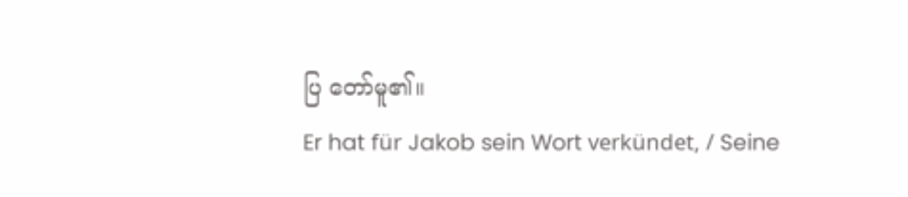ပြ တော်မူ၏။
Er hat für Jakob sein Wort verkündet, / Seine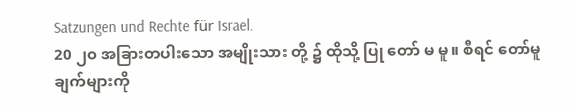Satzungen und Rechte für Israel.
20 ၂၀ အခြားတပါးသော အမျိုးသား တို့ ၌ ထိုသို့ ပြု တော် မ မူ။ စီရင် တော်မူချက်များကို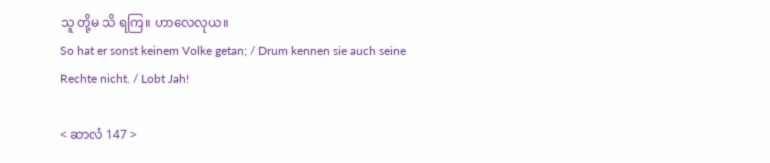သူ တို့မ သိ ရကြ။ ဟာလေလုယ။
So hat er sonst keinem Volke getan; / Drum kennen sie auch seine Rechte nicht. / Lobt Jah!

< ဆာလံ 147 >